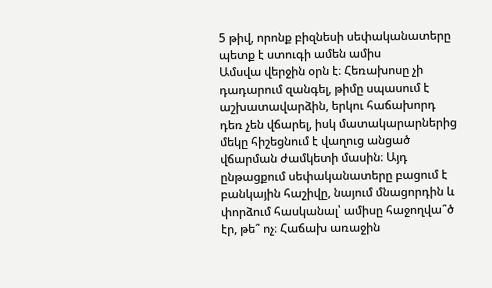5 թիվ, որոնք բիզնեսի սեփականատերը պետք է ստուգի ամեն ամիս
Ամսվա վերջին օրն է։ Հեռախոսը չի դադարում զանգել, թիմը սպասում է աշխատավարձին, երկու հաճախորդ դեռ չեն վճարել, իսկ մատակարարներից մեկը հիշեցնում է վաղուց անցած վճարման ժամկետի մասին։ Այդ ընթացքում սեփականատերը բացում է բանկային հաշիվը, նայում մնացորդին և փորձում հասկանալ՝ ամիսը հաջողվա՞ծ էր, թե՞ ոչ։ Հաճախ առաջին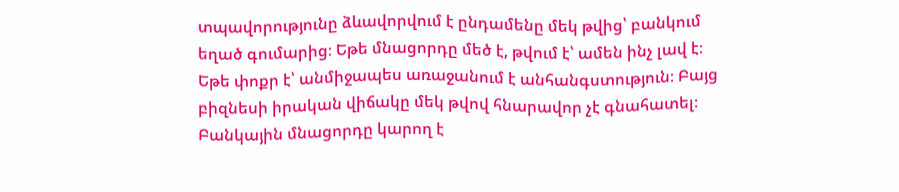տպավորությունը ձևավորվում է ընդամենը մեկ թվից՝ բանկում եղած գումարից։ Եթե մնացորդը մեծ է, թվում է՝ ամեն ինչ լավ է։ Եթե փոքր է՝ անմիջապես առաջանում է անհանգստություն։ Բայց բիզնեսի իրական վիճակը մեկ թվով հնարավոր չէ գնահատել։ Բանկային մնացորդը կարող է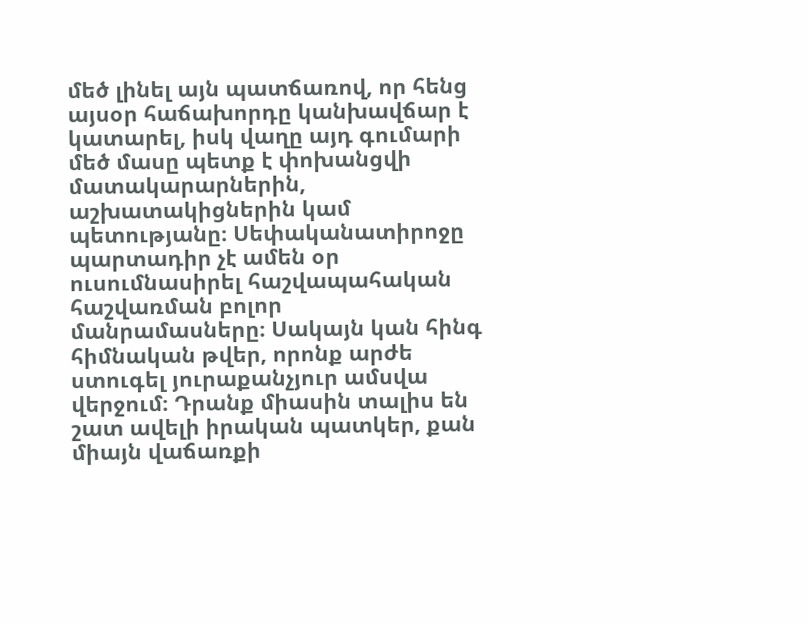մեծ լինել այն պատճառով, որ հենց այսօր հաճախորդը կանխավճար է կատարել, իսկ վաղը այդ գումարի մեծ մասը պետք է փոխանցվի մատակարարներին, աշխատակիցներին կամ պետությանը։ Սեփականատիրոջը պարտադիր չէ ամեն օր ուսումնասիրել հաշվապահական հաշվառման բոլոր մանրամասները։ Սակայն կան հինգ հիմնական թվեր, որոնք արժե ստուգել յուրաքանչյուր ամսվա վերջում։ Դրանք միասին տալիս են շատ ավելի իրական պատկեր, քան միայն վաճառքի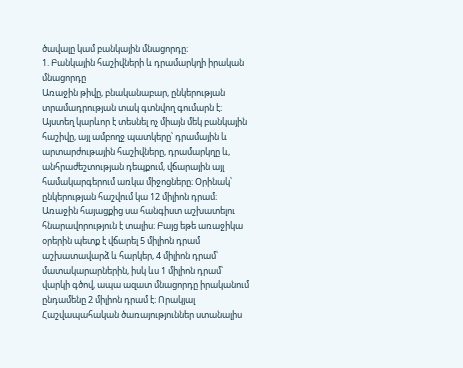ծավալը կամ բանկային մնացորդը։
1. Բանկային հաշիվների և դրամարկղի իրական մնացորդը
Առաջին թիվը, բնականաբար, ընկերության տրամադրության տակ գտնվող գումարն է։ Այստեղ կարևոր է տեսնել ոչ միայն մեկ բանկային հաշիվը, այլ ամբողջ պատկերը՝ դրամային և արտարժութային հաշիվները, դրամարկղը և, անհրաժեշտության դեպքում, վճարային այլ համակարգերում առկա միջոցները։ Օրինակ՝ ընկերության հաշվում կա 12 միլիոն դրամ։ Առաջին հայացքից սա հանգիստ աշխատելու հնարավորություն է տալիս։ Բայց եթե առաջիկա օրերին պետք է վճարել 5 միլիոն դրամ աշխատավարձ և հարկեր, 4 միլիոն դրամ՝ մատակարարներին, իսկ ևս 1 միլիոն դրամ՝ վարկի գծով, ապա ազատ մնացորդը իրականում ընդամենը 2 միլիոն դրամ է։ Որակյալ Հաշվապահական ծառայություններ ստանալիս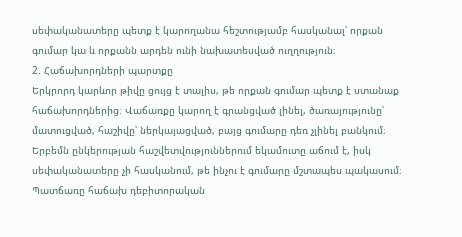սեփականատերը պետք է կարողանա հեշտությամբ հասկանալ՝ որքան գումար կա և որքանն արդեն ունի նախատեսված ուղղություն։
2. Հաճախորդների պարտքը
Երկրորդ կարևոր թիվը ցույց է տալիս, թե որքան գումար պետք է ստանաք հաճախորդներից։ Վաճառքը կարող է գրանցված լինել, ծառայությունը՝ մատուցված, հաշիվը՝ ներկայացված, բայց գումարը դեռ չլինել բանկում։ Երբեմն ընկերության հաշվետվություններում եկամուտը աճում է, իսկ սեփականատերը չի հասկանում, թե ինչու է գումարը մշտապես պակասում։ Պատճառը հաճախ դեբիտորական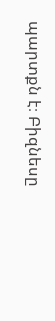պարտքն է։ Բիզնեսը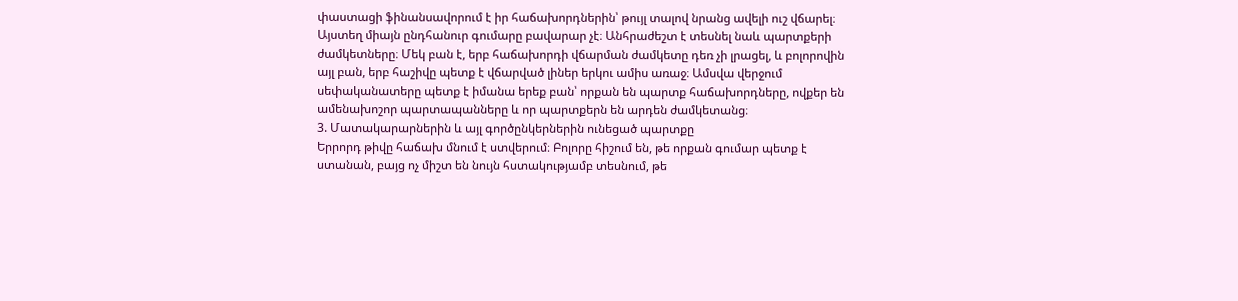փաստացի ֆինանսավորում է իր հաճախորդներին՝ թույլ տալով նրանց ավելի ուշ վճարել։ Այստեղ միայն ընդհանուր գումարը բավարար չէ։ Անհրաժեշտ է տեսնել նաև պարտքերի ժամկետները։ Մեկ բան է, երբ հաճախորդի վճարման ժամկետը դեռ չի լրացել, և բոլորովին այլ բան, երբ հաշիվը պետք է վճարված լիներ երկու ամիս առաջ։ Ամսվա վերջում սեփականատերը պետք է իմանա երեք բան՝ որքան են պարտք հաճախորդները, ովքեր են ամենախոշոր պարտապանները և որ պարտքերն են արդեն ժամկետանց։
3. Մատակարարներին և այլ գործընկերներին ունեցած պարտքը
Երրորդ թիվը հաճախ մնում է ստվերում։ Բոլորը հիշում են, թե որքան գումար պետք է ստանան, բայց ոչ միշտ են նույն հստակությամբ տեսնում, թե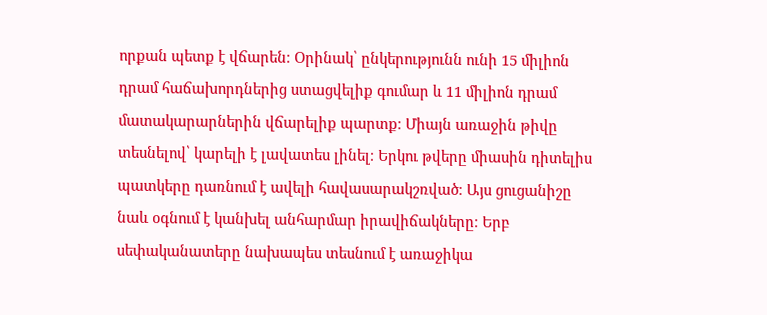որքան պետք է վճարեն։ Օրինակ՝ ընկերությունն ունի 15 միլիոն դրամ հաճախորդներից ստացվելիք գումար և 11 միլիոն դրամ մատակարարներին վճարելիք պարտք։ Միայն առաջին թիվը տեսնելով՝ կարելի է լավատես լինել։ Երկու թվերը միասին դիտելիս պատկերը դառնում է ավելի հավասարակշռված։ Այս ցուցանիշը նաև օգնում է կանխել անհարմար իրավիճակները։ Երբ սեփականատերը նախապես տեսնում է առաջիկա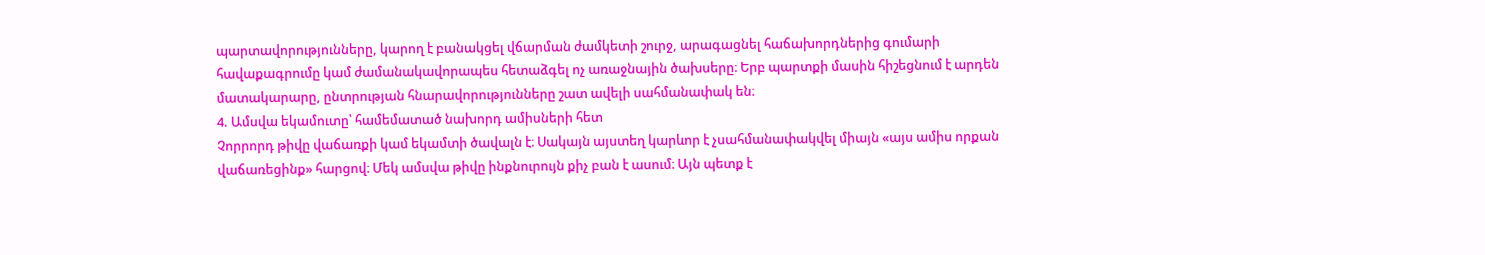պարտավորությունները, կարող է բանակցել վճարման ժամկետի շուրջ, արագացնել հաճախորդներից գումարի հավաքագրումը կամ ժամանակավորապես հետաձգել ոչ առաջնային ծախսերը։ Երբ պարտքի մասին հիշեցնում է արդեն մատակարարը, ընտրության հնարավորությունները շատ ավելի սահմանափակ են։
4. Ամսվա եկամուտը՝ համեմատած նախորդ ամիսների հետ
Չորրորդ թիվը վաճառքի կամ եկամտի ծավալն է։ Սակայն այստեղ կարևոր է չսահմանափակվել միայն «այս ամիս որքան վաճառեցինք» հարցով։ Մեկ ամսվա թիվը ինքնուրույն քիչ բան է ասում։ Այն պետք է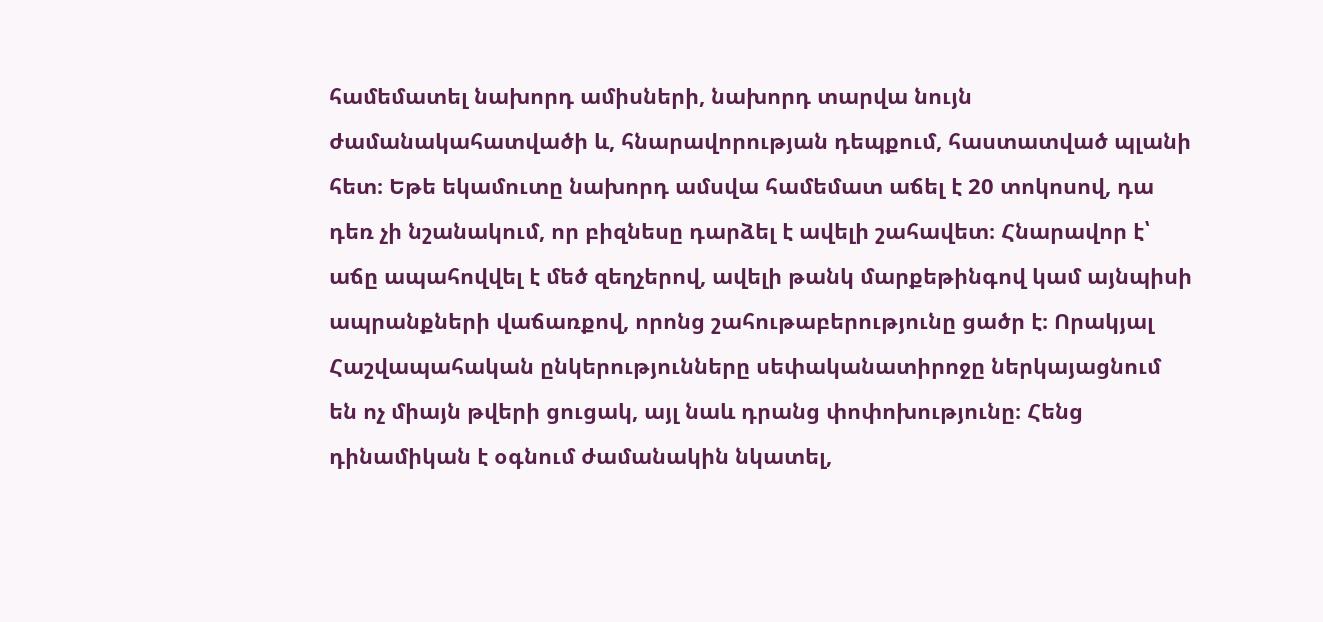համեմատել նախորդ ամիսների, նախորդ տարվա նույն ժամանակահատվածի և, հնարավորության դեպքում, հաստատված պլանի հետ։ Եթե եկամուտը նախորդ ամսվա համեմատ աճել է 20 տոկոսով, դա դեռ չի նշանակում, որ բիզնեսը դարձել է ավելի շահավետ։ Հնարավոր է՝ աճը ապահովվել է մեծ զեղչերով, ավելի թանկ մարքեթինգով կամ այնպիսի ապրանքների վաճառքով, որոնց շահութաբերությունը ցածր է։ Որակյալ Հաշվապահական ընկերությունները սեփականատիրոջը ներկայացնում են ոչ միայն թվերի ցուցակ, այլ նաև դրանց փոփոխությունը։ Հենց դինամիկան է օգնում ժամանակին նկատել,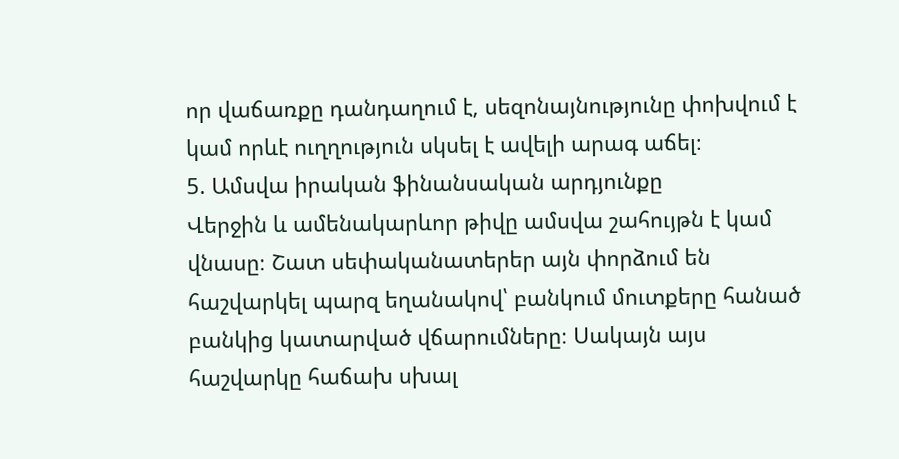որ վաճառքը դանդաղում է, սեզոնայնությունը փոխվում է կամ որևէ ուղղություն սկսել է ավելի արագ աճել։
5. Ամսվա իրական ֆինանսական արդյունքը
Վերջին և ամենակարևոր թիվը ամսվա շահույթն է կամ վնասը։ Շատ սեփականատերեր այն փորձում են հաշվարկել պարզ եղանակով՝ բանկում մուտքերը հանած բանկից կատարված վճարումները։ Սակայն այս հաշվարկը հաճախ սխալ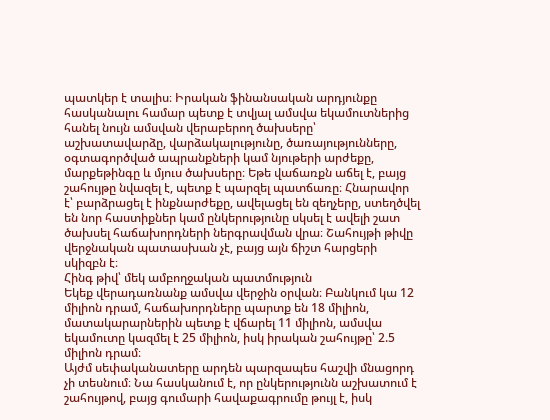պատկեր է տալիս։ Իրական ֆինանսական արդյունքը հասկանալու համար պետք է տվյալ ամսվա եկամուտներից հանել նույն ամսվան վերաբերող ծախսերը՝ աշխատավարձը, վարձակալությունը, ծառայությունները, օգտագործված ապրանքների կամ նյութերի արժեքը, մարքեթինգը և մյուս ծախսերը։ Եթե վաճառքն աճել է, բայց շահույթը նվազել է, պետք է պարզել պատճառը։ Հնարավոր է՝ բարձրացել է ինքնարժեքը, ավելացել են զեղչերը, ստեղծվել են նոր հաստիքներ կամ ընկերությունը սկսել է ավելի շատ ծախսել հաճախորդների ներգրավման վրա։ Շահույթի թիվը վերջնական պատասխան չէ, բայց այն ճիշտ հարցերի սկիզբն է։
Հինգ թիվ՝ մեկ ամբողջական պատմություն
Եկեք վերադառնանք ամսվա վերջին օրվան։ Բանկում կա 12 միլիոն դրամ, հաճախորդները պարտք են 18 միլիոն, մատակարարներին պետք է վճարել 11 միլիոն, ամսվա եկամուտը կազմել է 25 միլիոն, իսկ իրական շահույթը՝ 2.5 միլիոն դրամ։
Այժմ սեփականատերը արդեն պարզապես հաշվի մնացորդ չի տեսնում։ Նա հասկանում է, որ ընկերությունն աշխատում է շահույթով, բայց գումարի հավաքագրումը թույլ է, իսկ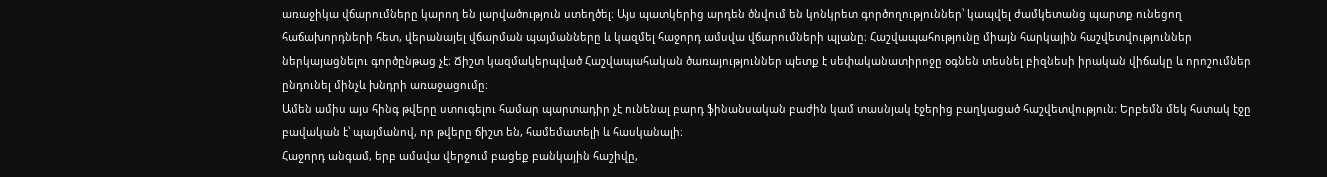առաջիկա վճարումները կարող են լարվածություն ստեղծել։ Այս պատկերից արդեն ծնվում են կոնկրետ գործողություններ՝ կապվել ժամկետանց պարտք ունեցող հաճախորդների հետ, վերանայել վճարման պայմանները և կազմել հաջորդ ամսվա վճարումների պլանը։ Հաշվապահությունը միայն հարկային հաշվետվություններ ներկայացնելու գործընթաց չէ։ Ճիշտ կազմակերպված Հաշվապահական ծառայություններ պետք է սեփականատիրոջը օգնեն տեսնել բիզնեսի իրական վիճակը և որոշումներ ընդունել մինչև խնդրի առաջացումը։
Ամեն ամիս այս հինգ թվերը ստուգելու համար պարտադիր չէ ունենալ բարդ ֆինանսական բաժին կամ տասնյակ էջերից բաղկացած հաշվետվություն։ Երբեմն մեկ հստակ էջը բավական է՝ պայմանով, որ թվերը ճիշտ են, համեմատելի և հասկանալի։
Հաջորդ անգամ, երբ ամսվա վերջում բացեք բանկային հաշիվը,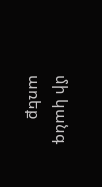մի կանգ առեք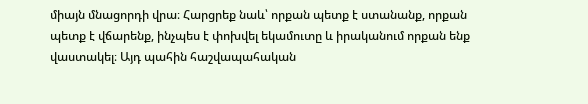միայն մնացորդի վրա։ Հարցրեք նաև՝ որքան պետք է ստանանք, որքան պետք է վճարենք, ինչպես է փոխվել եկամուտը և իրականում որքան ենք վաստակել։ Այդ պահին հաշվապահական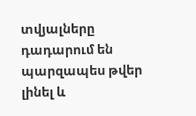տվյալները դադարում են պարզապես թվեր լինել և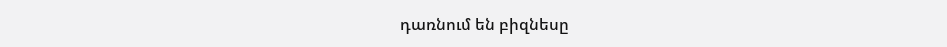դառնում են բիզնեսը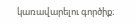կառավարելու գործիք։